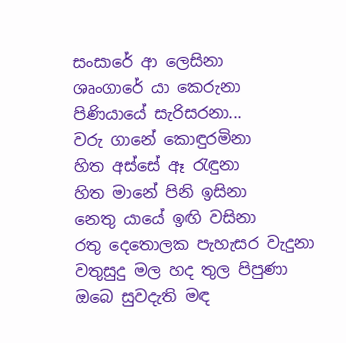සංසාරේ ආ ලෙසිනා
ශෘංගාරේ යා කෙරුනා
පිණියායේ සැරිසරනා...
වරු ගානේ කොඳුරමිනා
හිත අස්සේ ඈ රැඳුනා
හිත මානේ පිනි ඉසිනා
නෙතු යායේ ඉඟි වසිනා
රතු දෙතොලක පැහැසර වැදුනා
වතුසුදු මල හද තුල පිපුණා
ඔබෙ සුවදැති මඳ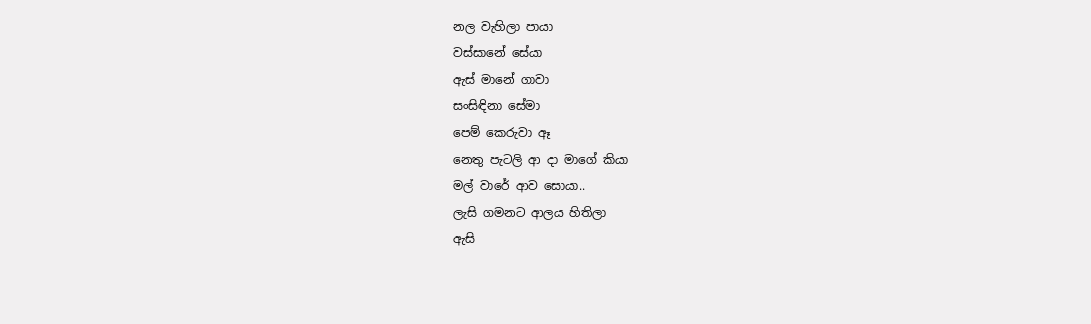නල වැහිලා පායා
වස්සානේ සේයා
ඇස් මානේ ගාවා
සංසිඳිනා සේමා
පෙම් කෙරුවා ඈ
නෙතු පැටලි ආ දා මාගේ කියා
මල් වාරේ ආව සොයා..
ලැසි ගමනට ආලය හිතිලා
ඇසි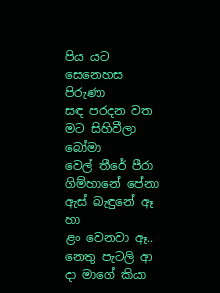පිය යට සෙනෙහස පිරුණා
සඳ පරදන වත මට සිහිවීලා බෝමා
වෙල් තීරේ පීරා
ගිම්හානේ පේනා
ඇස් බැඳුනේ ඈ හා
ළං වෙනවා ඈ..
නෙතු පැටලි ආ දා මාගේ කියා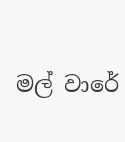මල් වාරේ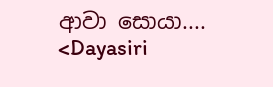ආවා සොයා....
<Dayasiri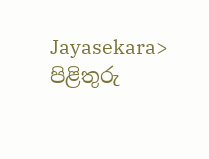Jayasekara>
පිළිතුරු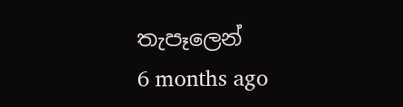තැපෑලෙන්
6 months ago